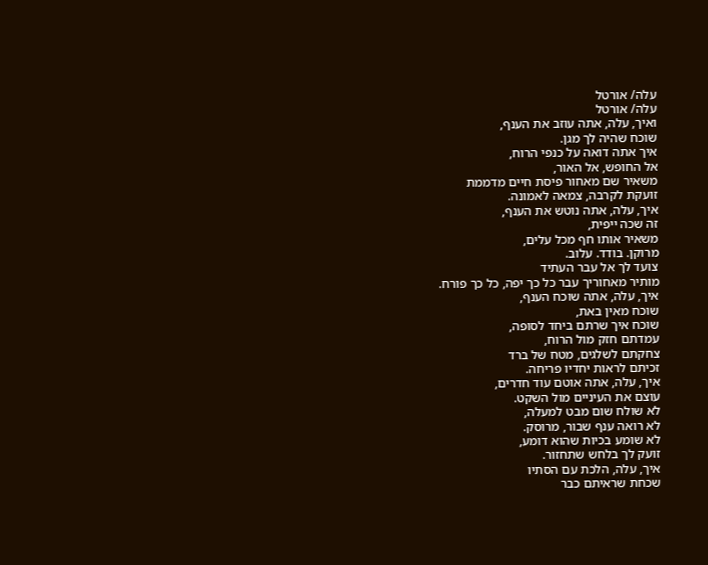עלה/ אורטל
עלה/ אורטל
ואיך, עלה, אתה עוזב את הענף,
שוכח שהיה לך מגן.
איך אתה דואה על כנפי הרוח,
אל החופש, אל האור,
משאיר שם מאחור פיסת חיים מדממת
זועקת לקרבה, צמאה לאמונה.
איך, עלה, אתה נוטש את הענף,
זה שכה ייפית,
משאיר אותו חף מכל עלים,
מרוקן. בודד. עלוב.
צועד לך אל עבר העתיד
מותיר מאחוריך עבר כל כך יפה, כל כך פורח.
איך, עלה, אתה שוכח הענף,
שוכח מאין באת,
שוכח איך שרתם ביחד לסופה,
עמדתם חזק מול הרוח,
צחקתם לשלגים, מטח של ברד
זכיתם לראות יחדיו פריחה.
איך, עלה, אתה אוטם עוד חדרים,
עוצם את העיניים מול השקט.
לא שולח שום מבט למעלה,
לא רואה ענף שבור, מרוסק.
לא שומע בכיות שהוא דומע,
זועק לך בלחש שתחזור.
איך, עלה, הלכת עם הסתיו
שכחת שראיתם כבר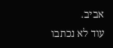אביב.
עוד לא נכתבו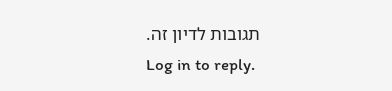תגובות לדיון זה.
Log in to reply.